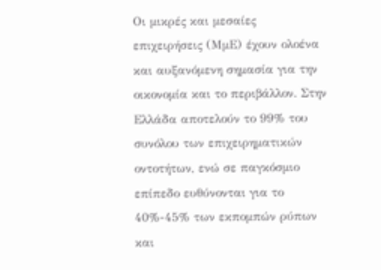Οι μικρές και μεσαίες επιχειρήσεις (ΜμΕ) έχουν ολοένα και αυξανόμενη σημασία για την οικονομία και το περιβάλλον. Στην Ελλάδα αποτελούν το 99% του συνόλου των επιχειρηματικών οντοτήτων, ενώ σε παγκόσμιο επίπεδο ευθύνονται για το 40%-45% των εκπομπών ρύπων και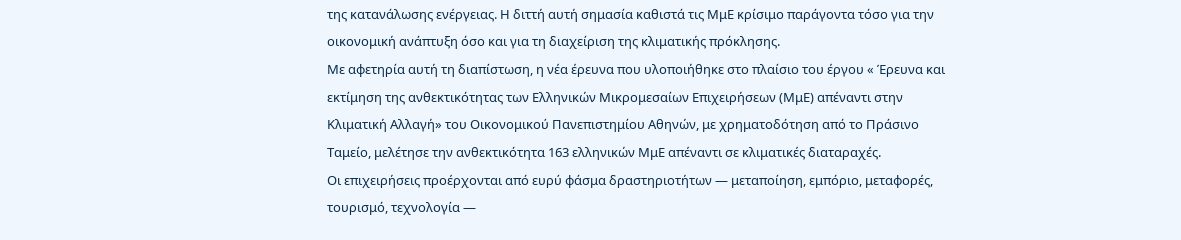της κατανάλωσης ενέργειας. Η διττή αυτή σημασία καθιστά τις ΜμΕ κρίσιμο παράγοντα τόσο για την οικονομική ανάπτυξη όσο και για τη διαχείριση της κλιματικής πρόκλησης.
Με αφετηρία αυτή τη διαπίστωση, η νέα έρευνα που υλοποιήθηκε στο πλαίσιο του έργου « Έρευνα και εκτίμηση της ανθεκτικότητας των Ελληνικών Μικρομεσαίων Επιχειρήσεων (ΜμΕ) απέναντι στην Κλιματική Αλλαγή» του Οικονομικού Πανεπιστημίου Αθηνών, με χρηματοδότηση από το Πράσινο Ταμείο, μελέτησε την ανθεκτικότητα 163 ελληνικών ΜμΕ απέναντι σε κλιματικές διαταραχές.
Οι επιχειρήσεις προέρχονται από ευρύ φάσμα δραστηριοτήτων — μεταποίηση, εμπόριο, μεταφορές, τουρισμό, τεχνολογία —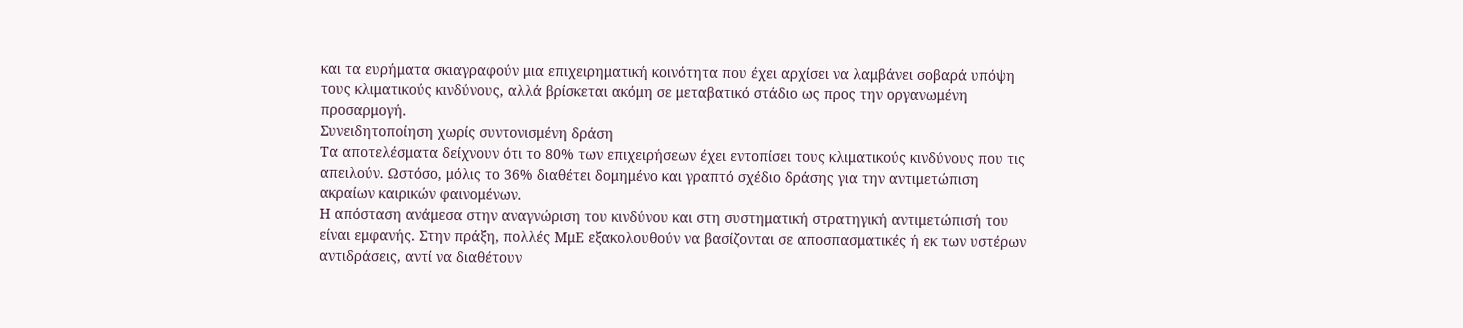και τα ευρήματα σκιαγραφούν μια επιχειρηματική κοινότητα που έχει αρχίσει να λαμβάνει σοβαρά υπόψη τους κλιματικούς κινδύνους, αλλά βρίσκεται ακόμη σε μεταβατικό στάδιο ως προς την οργανωμένη προσαρμογή.
Συνειδητοποίηση χωρίς συντονισμένη δράση
Τα αποτελέσματα δείχνουν ότι το 80% των επιχειρήσεων έχει εντοπίσει τους κλιματικούς κινδύνους που τις απειλούν. Ωστόσο, μόλις το 36% διαθέτει δομημένο και γραπτό σχέδιο δράσης για την αντιμετώπιση ακραίων καιρικών φαινομένων.
Η απόσταση ανάμεσα στην αναγνώριση του κινδύνου και στη συστηματική στρατηγική αντιμετώπισή του είναι εμφανής. Στην πράξη, πολλές ΜμΕ εξακολουθούν να βασίζονται σε αποσπασματικές ή εκ των υστέρων αντιδράσεις, αντί να διαθέτουν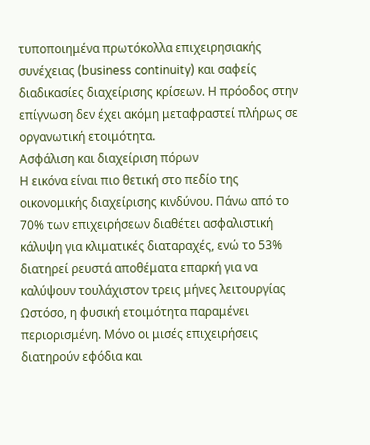τυποποιημένα πρωτόκολλα επιχειρησιακής συνέχειας (business continuity) και σαφείς διαδικασίες διαχείρισης κρίσεων. Η πρόοδος στην επίγνωση δεν έχει ακόμη μεταφραστεί πλήρως σε οργανωτική ετοιμότητα.
Ασφάλιση και διαχείριση πόρων
Η εικόνα είναι πιο θετική στο πεδίο της οικονομικής διαχείρισης κινδύνου. Πάνω από το 70% των επιχειρήσεων διαθέτει ασφαλιστική κάλυψη για κλιματικές διαταραχές, ενώ το 53% διατηρεί ρευστά αποθέματα επαρκή για να καλύψουν τουλάχιστον τρεις μήνες λειτουργίας
Ωστόσο, η φυσική ετοιμότητα παραμένει περιορισμένη. Μόνο οι μισές επιχειρήσεις διατηρούν εφόδια και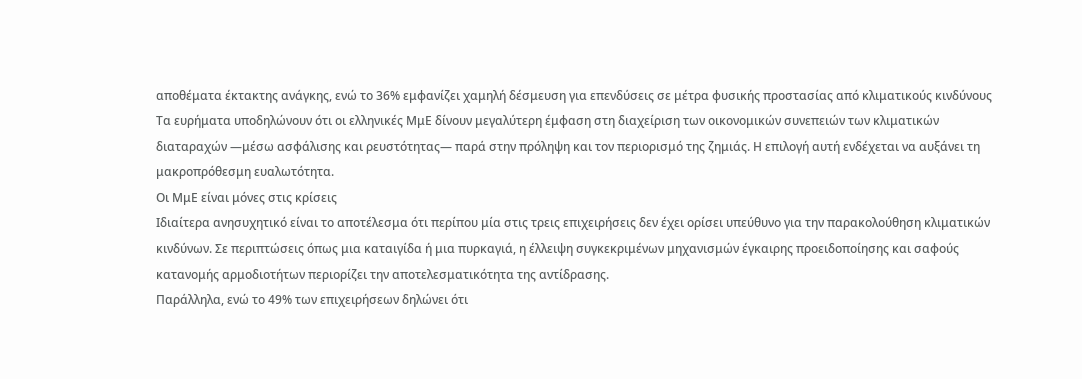αποθέματα έκτακτης ανάγκης, ενώ το 36% εμφανίζει χαμηλή δέσμευση για επενδύσεις σε μέτρα φυσικής προστασίας από κλιματικούς κινδύνους
Τα ευρήματα υποδηλώνουν ότι οι ελληνικές ΜμΕ δίνουν μεγαλύτερη έμφαση στη διαχείριση των οικονομικών συνεπειών των κλιματικών διαταραχών —μέσω ασφάλισης και ρευστότητας— παρά στην πρόληψη και τον περιορισμό της ζημιάς. Η επιλογή αυτή ενδέχεται να αυξάνει τη μακροπρόθεσμη ευαλωτότητα.
Οι ΜμΕ είναι μόνες στις κρίσεις
Ιδιαίτερα ανησυχητικό είναι το αποτέλεσμα ότι περίπου μία στις τρεις επιχειρήσεις δεν έχει ορίσει υπεύθυνο για την παρακολούθηση κλιματικών κινδύνων. Σε περιπτώσεις όπως μια καταιγίδα ή μια πυρκαγιά, η έλλειψη συγκεκριμένων μηχανισμών έγκαιρης προειδοποίησης και σαφούς κατανομής αρμοδιοτήτων περιορίζει την αποτελεσματικότητα της αντίδρασης.
Παράλληλα, ενώ το 49% των επιχειρήσεων δηλώνει ότι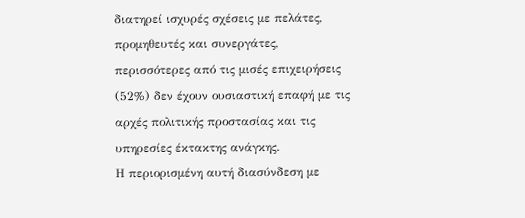διατηρεί ισχυρές σχέσεις με πελάτες, προμηθευτές και συνεργάτες, περισσότερες από τις μισές επιχειρήσεις (52%) δεν έχουν ουσιαστική επαφή με τις αρχές πολιτικής προστασίας και τις υπηρεσίες έκτακτης ανάγκης.
Η περιορισμένη αυτή διασύνδεση με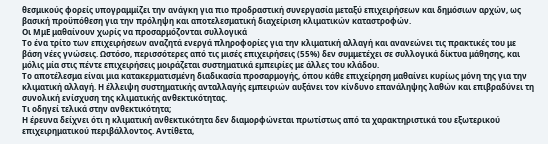θεσμικούς φορείς υπογραμμίζει την ανάγκη για πιο προδραστική συνεργασία μεταξύ επιχειρήσεων και δημόσιων αρχών, ως βασική προϋπόθεση για την πρόληψη και αποτελεσματική διαχείριση κλιματικών καταστροφών.
Οι ΜμΕ μαθαίνουν χωρίς να προσαρμόζονται συλλογικά
Το ένα τρίτο των επιχειρήσεων αναζητά ενεργά πληροφορίες για την κλιματική αλλαγή και ανανεώνει τις πρακτικές του με βάση νέες γνώσεις. Ωστόσο, περισσότερες από τις μισές επιχειρήσεις (55%) δεν συμμετέχει σε συλλογικά δίκτυα μάθησης, και μόλις μία στις πέντε επιχειρήσεις μοιράζεται συστηματικά εμπειρίες με άλλες του κλάδου.
Το αποτέλεσμα είναι μια κατακερματισμένη διαδικασία προσαρμογής, όπου κάθε επιχείρηση μαθαίνει κυρίως μόνη της για την κλιματική αλλαγή. Η έλλειψη συστηματικής ανταλλαγής εμπειριών αυξάνει τον κίνδυνο επανάληψης λαθών και επιβραδύνει τη συνολική ενίσχυση της κλιματικής ανθεκτικότητας.
Τι οδηγεί τελικά στην ανθεκτικότητα;
Η έρευνα δείχνει ότι η κλιματική ανθεκτικότητα δεν διαμορφώνεται πρωτίστως από τα χαρακτηριστικά του εξωτερικού επιχειρηματικού περιβάλλοντος. Αντίθετα,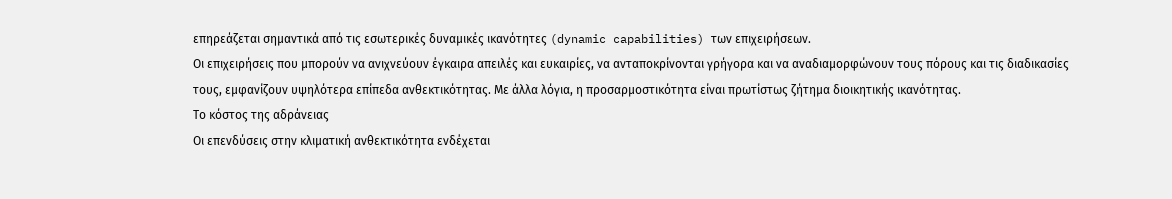επηρεάζεται σημαντικά από τις εσωτερικές δυναμικές ικανότητες (dynamic capabilities) των επιχειρήσεων.
Οι επιχειρήσεις που μπορούν να ανιχνεύουν έγκαιρα απειλές και ευκαιρίες, να ανταποκρίνονται γρήγορα και να αναδιαμορφώνουν τους πόρους και τις διαδικασίες τους, εμφανίζουν υψηλότερα επίπεδα ανθεκτικότητας. Με άλλα λόγια, η προσαρμοστικότητα είναι πρωτίστως ζήτημα διοικητικής ικανότητας.
Το κόστος της αδράνειας
Οι επενδύσεις στην κλιματική ανθεκτικότητα ενδέχεται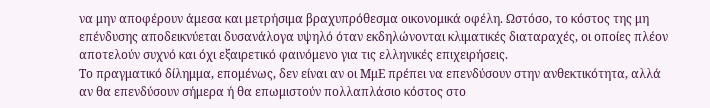να μην αποφέρουν άμεσα και μετρήσιμα βραχυπρόθεσμα οικονομικά οφέλη. Ωστόσο, το κόστος της μη επένδυσης αποδεικνύεται δυσανάλογα υψηλό όταν εκδηλώνονται κλιματικές διαταραχές, οι οποίες πλέον αποτελούν συχνό και όχι εξαιρετικό φαινόμενο για τις ελληνικές επιχειρήσεις.
Το πραγματικό δίλημμα, επομένως, δεν είναι αν οι ΜμΕ πρέπει να επενδύσουν στην ανθεκτικότητα, αλλά αν θα επενδύσουν σήμερα ή θα επωμιστούν πολλαπλάσιο κόστος στο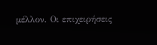μέλλον. Οι επιχειρήσεις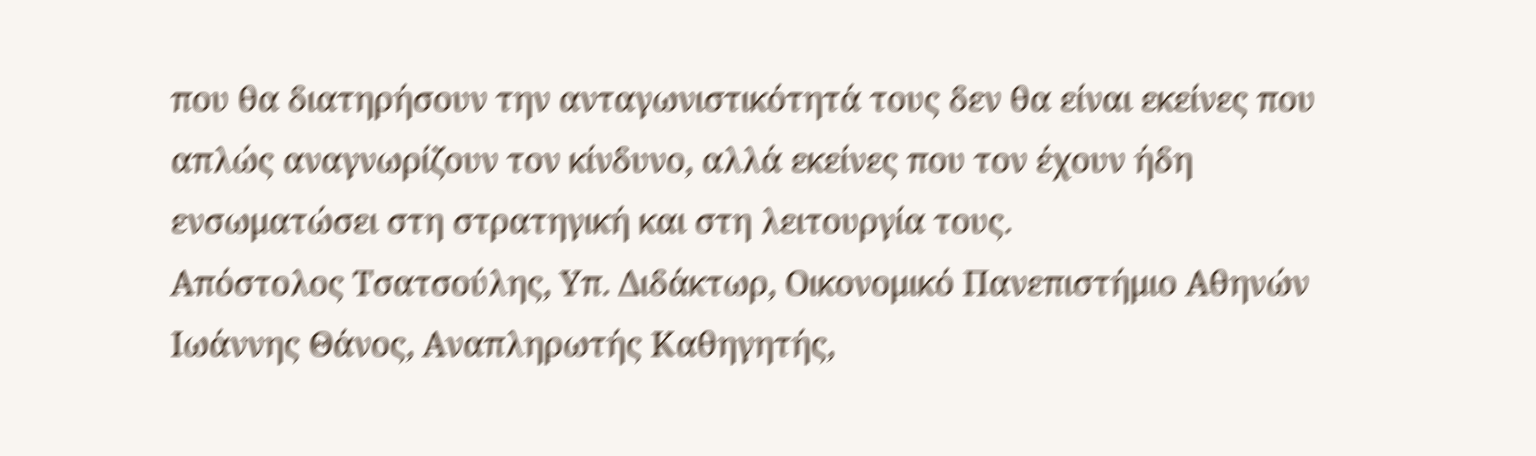που θα διατηρήσουν την ανταγωνιστικότητά τους δεν θα είναι εκείνες που απλώς αναγνωρίζουν τον κίνδυνο, αλλά εκείνες που τον έχουν ήδη ενσωματώσει στη στρατηγική και στη λειτουργία τους.
Απόστολος Τσατσούλης, Υπ. Διδάκτωρ, Οικονομικό Πανεπιστήμιο Αθηνών
Ιωάννης Θάνος, Αναπληρωτής Καθηγητής,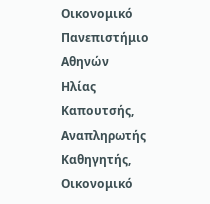Οικονομικό Πανεπιστήμιο Αθηνών
Ηλίας Καπουτσής, Αναπληρωτής Καθηγητής, Οικονομικό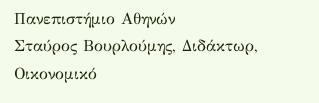Πανεπιστήμιο Αθηνών
Σταύρος Βουρλούμης, Διδάκτωρ, Οικονομικό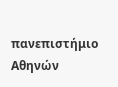πανεπιστήμιο Αθηνών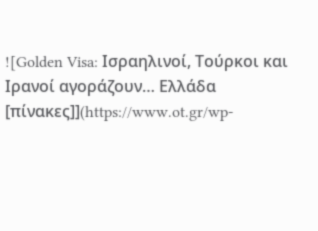![Golden Visa: Ισραηλινοί, Τούρκοι και Ιρανοί αγοράζουν… Ελλάδα [πίνακες]](https://www.ot.gr/wp-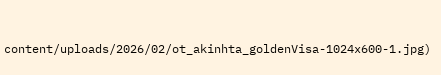content/uploads/2026/02/ot_akinhta_goldenVisa-1024x600-1.jpg)